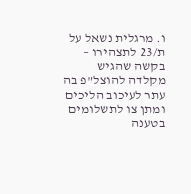ו. מרגלית נשאל על ת/23 לתצהירו – בקשה שהגיש מקלדה להוצל"פ בה עתר לעיכוב הליכים ומתן צו לתשלומים בטענה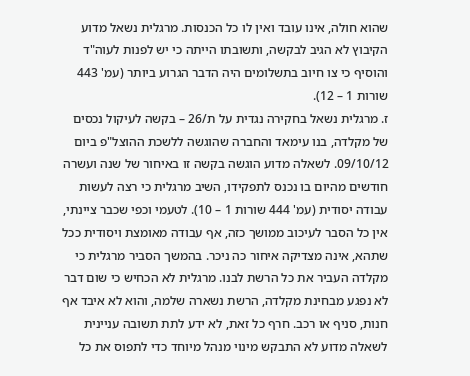שהוא חולה, אינו עובד ואין לו כל הכנסות. מרגלית נשאל מדוע הקיבוץ לא הגיב לבקשה, ותשובתו הייתה כי יש לפנות לעוה"ד והוסיף כי צו חיוב בתשלומים היה הדבר הגרוע ביותר (עמ' 443 שורות 1 – 12).
ז. מרגלית נשאל בחקירה נגדית על ת/26 – בקשה לעיקול נכסים של מקלדה, בנו עימאד והחברה שהוגשה ללשכת ההוצל"פ ביום 09/10/12. לשאלה מדוע הוגשה בקשה זו באיחור של שנה ועשרה חודשים מהיום בו נכנס לתפקידו, השיב מרגלית כי רצה לעשות עבודה יסודית (עמ' 444 שורות 1 – 10). לטעמי וכפי שכבר ציינתי, אין כל הסבר לעיכוב ממושך כזה, אף עבודה מאומצת ויסודית ככל שתהא, אינה מצדיקה איחור כה ניכר. בהמשך הסביר מרגלית כי מקלדה העביר את כל הרשת לבנו. מרגלית לא הכחיש כי שום דבר לא נפגע מבחינת מקלדה, הרשת נשארה שלמה, והוא לא איבד אף חנות, סניף או רכב. חרף כל זאת, לא ידע לתת תשובה עניינית לשאלה מדוע לא התבקש מינוי מנהל מיוחד כדי לתפוס את כל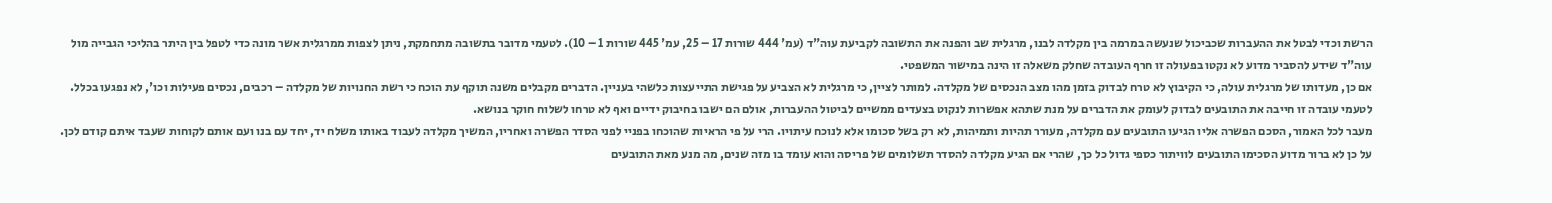הרשת וכדי לבטל את ההעברות שכביכול שנעשה במרמה בין מקלדה לבנו, מרגלית שב והפנה את התשובה לקביעת עוה"ד (עמ' 444 שורות 17 – 25, עמ' 445 שורות 1 – 10). לטעמי מדובר בתשובה מתחמקת, ניתן לצפות ממרגלית אשר מונה כדי לטפל בין היתר בהליכי הגבייה מול עוה"ד שידע להסביר מדוע לא נקטו בפעולה זו חרף העובדה שחלק משאלה זו הינה במישור המשפטי.
אם כן, מעדותו של מרגלית עולה, כי הקיבוץ לא טרח לבדוק בזמן מהו מצב הנכסים של מקלדה. למותר לציין, כי מרגלית לא הצביע על פגישת התייעצות כלשהי בעניין. הדברים מקבלים משנה תוקף עת הוכח כי רשת החנויות של מקלדה – רכבים, נכסים פעילות וכו', לא נפגעו בכלל. לטעמי עובדה זו חייבה את התובעים לבדוק לעומק את הדברים על מנת שתהא אפשרות לנקוט בצעדים ממשיים לביטול ההעברות, אולם הם ישבו בחיבוק ידיים ואף לא טרחו לשלוח חוקר בנושא.
מעבר לכל האמור, הסכם הפשרה אליו הגיעו התובעים עם מקלדה, מעורר תהיות ותמיהות, לא רק בשל סכומו אלא לנוכח עיתויו. הרי על פי הראיות שהוכחו בפניי לפני הסדר הפשרה ואחריו, המשיך מקלדה לעבוד באותו משלח יד, יחד עם בנו ועם אותם לקוחות שעבד איתם קודם לכן. על כן לא ברור מדוע הסכימו התובעים לוויתור כספי גדול כל כך, שהרי אם הגיע מקלדה להסדר תשלומים של פריסה והוא עומד בו מזה שנים, מה מנע מאת התובעים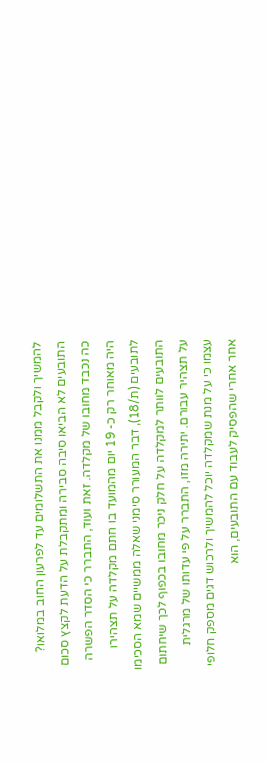להמשיך ולקבל ממנו את התשלומים עד לפרעון החוב במלואו? התובעים לא הביאו סיבה סבירה ומתקבלת על הדעת לקצץ סכום כה נכבד מחובו של מקלדה. זאת ועוד, התברר כי הסדר הפשרה היה מאוחר רק כ- 19 יום מהמועד בו חתם מקלדה על תצהירו לתובעים (ת/18), דבר המעורר סימני שאלה ממשיים שמא הסכימו התובעים לוותר למקלדה על חלק ניכר מחובו בכפוף לכך שיחתום על תצהיר עבורם. יתירה מזו, התברר על פי עדותו של מרגלית עצמו כי על מנת שמקלדה יוכל להמשיך ולרכוש דגים מספק חלופי אחר אחרי שהפסיק לעבוד עם התובעים, הוא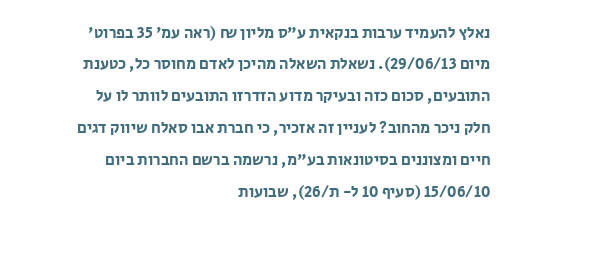נאלץ להעמיד ערבות בנקאית ע"ס מליון ₪ (ראה עמ' 35 בפרוט' מיום 29/06/13). נשאלת השאלה מהיכן לאדם מחוסר כל, כטענת התובעים, סכום כזה ובעיקר מדוע הזדרזו התובעים לוותר לו על חלק ניכר מהחוב? לעניין זה אזכיר, כי חברת אבו סאלח שיווק דגים חיים ומצוננים בסיטונאות בע"מ, נרשמה ברשם החברות ביום 15/06/10 (סעיף 10 ל- ת/26), שבועות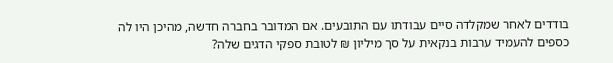בודדים לאחר שמקלדה סיים עבודתו עם התובעים. אם המדובר בחברה חדשה, מהיכן היו לה כספים להעמיד ערבות בנקאית על סך מיליון ₪ לטובת ספקי הדגים שלה?